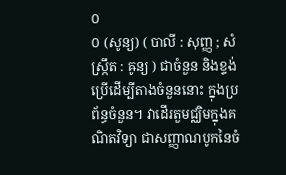០
០ (សូន្យ) ( បាលី : សុញ្ញ ; សំស្ក្រឹត : ឝូន្យ ) ជាចំនួន និងខ្ទង់ ប្រើដើម្បីតាងចំនួននោះ ក្នុងប្រព័ន្ធចំនួន។ វាដើរតួមជ្ឈិមក្នុងគណិតវិទ្យា ជាសញ្ញាណបូកនៃចំ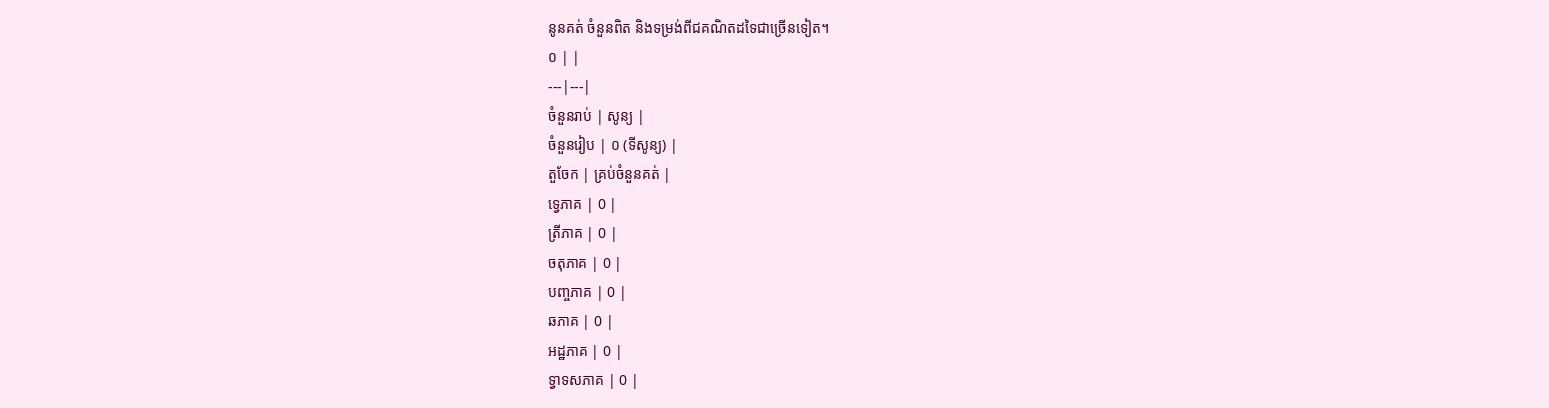នូនគត់ ចំនួនពិត និងទម្រង់ពីជគណិតដទៃជាច្រើនទៀត។
០ | |
---|---|
ចំនួនរាប់ | សូន្យ |
ចំនួនរៀប | ០ (ទីសូន្យ) |
តួចែក | គ្រប់ចំនួនគត់ |
ទ្វេភាគ | 0 |
ត្រីភាគ | 0 |
ចតុភាគ | 0 |
បញ្ចភាគ | 0 |
ឆភាគ | 0 |
អដ្ឋភាគ | 0 |
ទ្វាទសភាគ | 0 |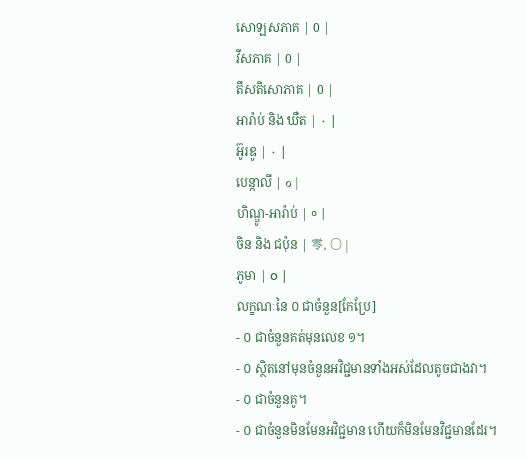សោឡសភាគ | 0 |
វីសភាគ | 0 |
តឹសតិសោភាគ | 0 |
អារ៉ាប់ និង ឃឺត | ٠ |
អ៊ូរឌូ | ۰ |
បេន្កាលី | ০ |
ហិណ្ឌូ-អារ៉ាប់ | ० |
ចិន និង ជប៉ុន | 零, 〇 |
ភូមា | ၀ |
លក្ខណៈនៃ ០ ជាចំនួន[កែប្រែ]
- ០ ជាចំនួនគត់មុនលេខ ១។
- ០ ស្ថិតនៅមុនចំនួនអវិជ្ជមានទាំងអស់ដែលតូចជាងវា។
- ០ ជាចំនួនគូ។
- ០ ជាចំនួនមិនមែនអវិជ្ជមាន ហើយក៏មិនមែនវិជ្ជមានដែរ។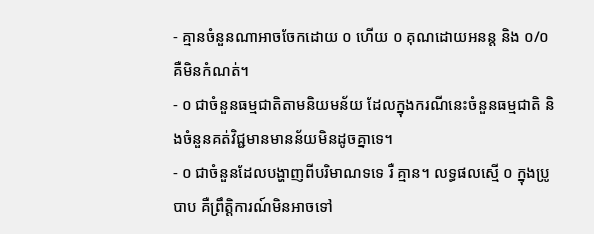- គ្មានចំនួនណាអាចចែកដោយ ០ ហើយ ០ គុណដោយអនន្ត និង ០/០ គឺមិនកំណត់។
- ០ ជាចំនួនធម្មជាតិតាមនិយមន័យ ដែលក្នុងករណីនេះចំនួនធម្មជាតិ និងចំនួនគត់វិជ្ជមានមានន័យមិនដូចគ្នាទេ។
- ០ ជាចំនួនដែលបង្ហាញពីបរិមាណទទេ រឺ គ្មាន។ លទ្ធផលស្មើ ០ ក្នុងប្រូបាប គឺព្រឹត្តិការណ៍មិនអាចទៅ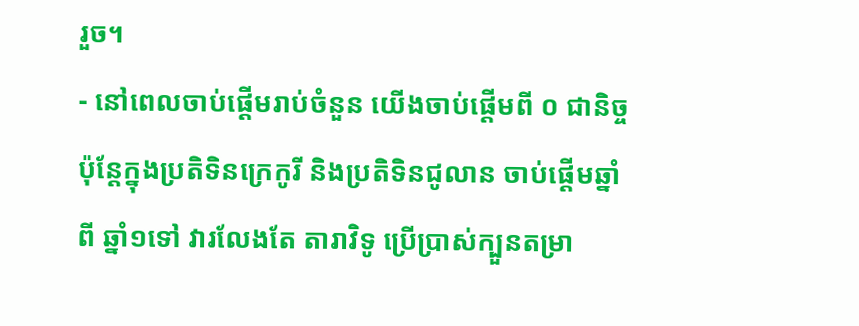រួច។
- នៅពេលចាប់ផ្ដើមរាប់ចំនួន យើងចាប់ផ្តើមពី ០ ជានិច្ច ប៉ុន្តែក្នុងប្រតិទិនក្រេកូរី និងប្រតិទិនជូលាន ចាប់ផ្តើមឆ្នាំពី ឆ្នាំ១ទៅ វារលែងតែ តារាវិទូ ប្រើប្រាស់ក្បួនតម្រា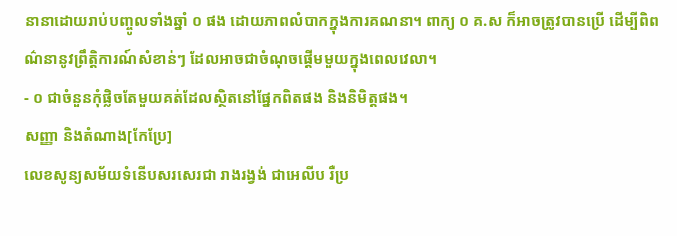នានាដោយរាប់បញ្ចូលទាំងឆ្នាំ ០ ផង ដោយភាពលំបាកក្នុងការគណនា។ ពាក្យ ០ គ.ស ក៏អាចត្រូវបានប្រើ ដើម្បីពិពណ៌នានូវព្រឹត្តិការណ៍សំខាន់ៗ ដែលអាចជាចំណុចផ្តើមមួយក្នុងពេលវេលា។
- ០ ជាចំនួនកុំផ្លិចតែមួយគត់ដែលស្ថិតនៅផ្នែកពិតផង និងនិមិត្តផង។
សញ្ញា និងតំណាង[កែប្រែ]
លេខសូន្យសម័យទំនើបសរសេរជា រាងរង្វង់ ជាអេលីប រឺប្រ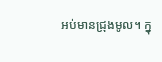អប់មានជ្រុងមូល។ ក្នុ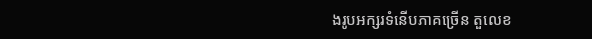ងរូបអក្សរទំនើបភាគច្រើន តួលេខ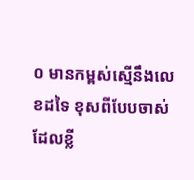០ មានកម្ពស់ស្មើនឹងលេខដទៃ ខុសពីបែបចាស់ ដែលខ្លី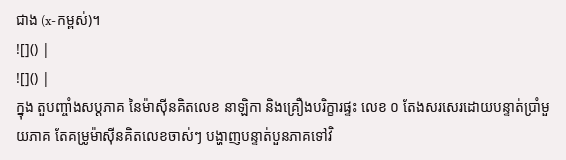ជាង (x-កម្ពស់)។
![]() |
![]() |
ក្នុង តួបញ្ចាំងសប្តភាគ នៃម៉ាស៊ីនគិតលេខ នាឡិកា និងគ្រឿងបរិក្ខារផ្ទះ លេខ ០ តែងសរសេរដោយបន្ទាត់ប្រាំមួយភាគ តែគម្រូម៉ាស៊ីនគិតលេខចាស់ៗ បង្ហាញបន្ទាត់បួនភាគទៅវិ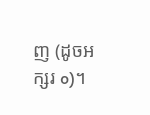ញ (ដូចអក្សរ o)។